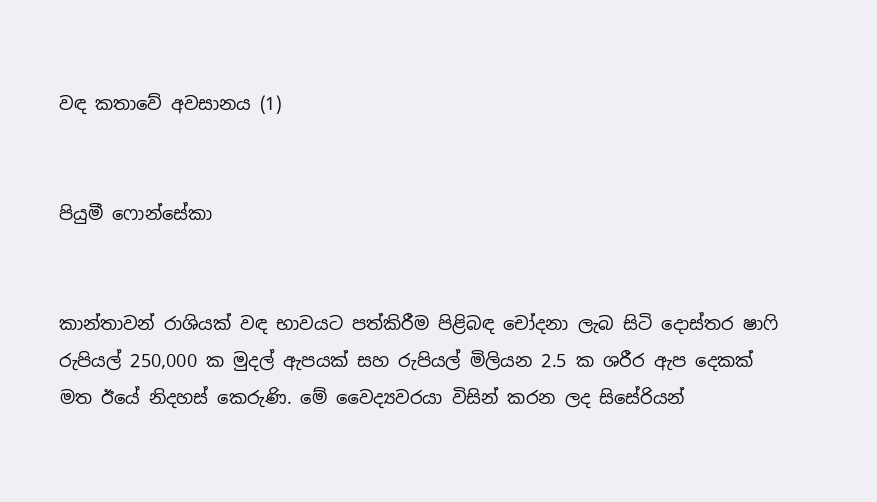වඳ කතාවේ අවසානය (1)


පියුමී ෆොන්සේකා


කාන්තාවන් රාශියක් වඳ භාවයට පත්කිරීම පිළිබඳ චෝදනා ලැබ සිටි දොස්තර ෂාෆි රුපියල් 250,000 ක මුදල් ඇපයක් සහ රුපියල් මිලියන 2.5 ක ශරීර ඇප දෙකක් මත ඊයේ නිදහස් කෙරුණි. මේ වෛද්‍යවරයා විසින් කරන ලද සිසේරියන්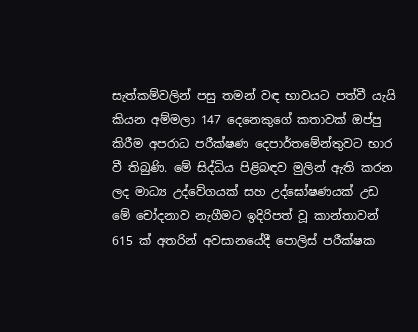සැත්කම්වලින් පසු තමන් වඳ භාවයට පත්වී යැයි කියන අම්මලා 147 දෙනෙකුගේ කතාවක් ඔප්පු කිරීම අපරාධ පරීක්ෂණ දෙපාර්තමේන්තුවට භාර වී තිබුණි. මේ සිද්ධිය පිළිබඳව මුලින් ඇති කරන ලද මාධ්‍ය උද්වේගයක් සහ උද්ඝෝෂණයක් උඩ මේ චෝදනාව නැගීමට ඉදිරිපත් වූ කාන්තාවන් 615 ක් අතරින් අවසානයේදී පොලිස් පරීක්ෂක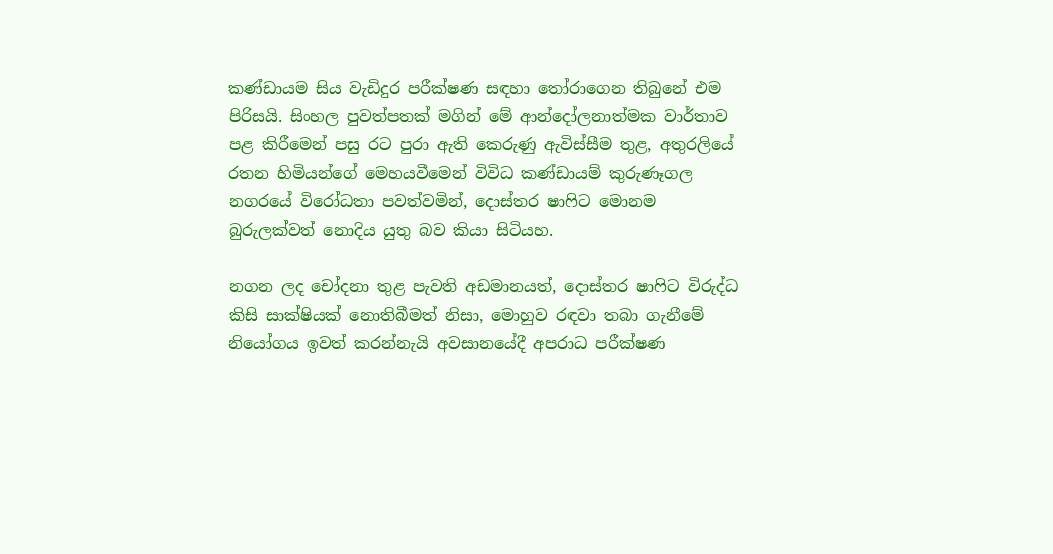කණ්ඩායම සිය වැඩිදුර පරීක්ෂණ සඳහා තෝරාගෙන තිබුනේ එම පිරිසයි. සිංහල පුවත්පතක් මගින් මේ ආන්දෝලනාත්මක වාර්තාව පළ කිරීමෙන් පසු රට පුරා ඇති කෙරුණු ඇවිස්සීම තුළ, අතුරලියේ රතන හිමියන්ගේ මෙහයවීමෙන් විවිධ කණ්ඩායම් කුරුණෑගල නගරයේ විරෝධතා පවත්වමින්, දොස්තර ෂාෆිට මොනම බුරුලක්වත් නොදිය යුතු බව කියා සිටියහ.

නගන ලද චෝදනා තුළ පැවති අඩමානයත්, දොස්තර ෂාෆිට විරුද්ධ කිසි සාක්ෂියක් නොතිබීමත් නිසා, මොහුව රඳවා තබා ගැනීමේ නියෝගය ඉවත් කරන්නැයි අවසානයේදී අපරාධ පරීක්ෂණ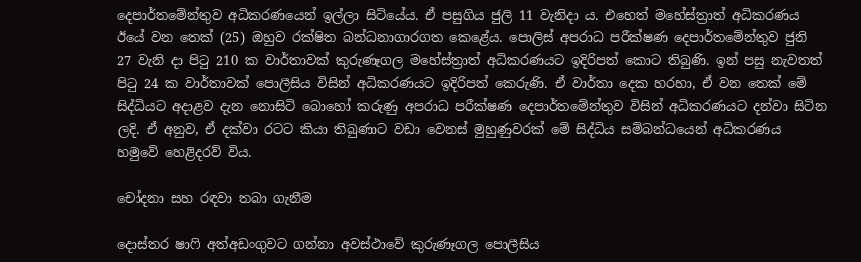දෙපාර්තමේන්තුව අධිකරණයෙන් ඉල්ලා සිටියේය. ඒ පසුගිය ජුලි 11 වැනිදා ය. එහෙත් මහේස්ත්‍රාත් අධිකරණය ඊයේ වන තෙක් (25) ඔහුව රක්ෂිත බන්ධනාගාරගත කෙළේය. පොලිස් අපරාධ පරීක්ෂණ දෙපාර්තමේන්තුව ජුනි 27 වැනි දා පිටු 210 ක වාර්තාවක් කුරුණෑගල මහේස්ත්‍රාත් අධිකරණයට ඉදිරිපත් කොට තිබුණි. ඉන් පසු නැවතත් පිටු 24 ක වාර්තාවක් පොලීසිය විසින් අධිකරණයට ඉදිරිපත් කෙරුණි. ඒ වාර්තා දෙක හරහා, ඒ වන තෙක් මේ සිද්ධියට අදාළව දැන නොසිටි බොහෝ කරුණු අපරාධ පරීක්ෂණ දෙපාර්තමේන්තුව විසින් අධිකරණයට දන්වා සිටින ලදි. ඒ අනුව, ඒ දක්වා රටට කියා තිබුණාට වඩා වෙනස් මුහුණුවරක් මේ සිද්ධිය සම්බන්ධයෙන් අධිකරණය හමුවේ හෙළිදරව් විය.

චෝදනා සහ රඳවා තබා ගැනීම

දොස්තර ෂාෆි අත්අඩංගුවට ගන්නා අවස්ථාවේ කුරුණෑගල පොලීසිය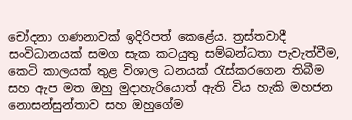චෝදනා ගණනාවක් ඉදිරිපත් කෙළේය. ත්‍රස්තවාදී සංවිධානයක් සමග සැක කටයුතු සම්බන්ධතා පැවැත්වීම, කෙටි කාලයක් තුළ විශාල ධනයක් රැස්කරගෙන තිබීම සහ ඇප මත ඔහු මුදාහැරියොත් ඇති විය හැකි මහජන නොසන්සුන්තාව සහ ඔහුගේම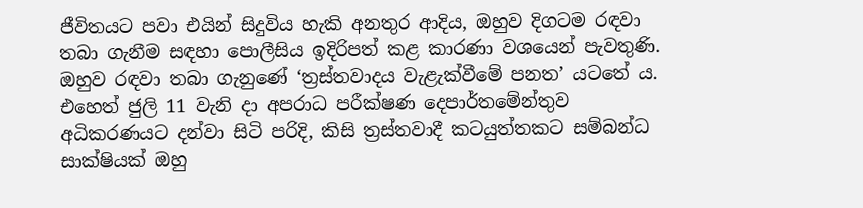ජීවිතයට පවා එයින් සිදුවිය හැකි අනතුර ආදිය, ඔහුව දිගටම රඳවා තබා ගැනීම සඳහා පොලීසිය ඉදිරිපත් කළ කාරණා වශයෙන් පැවතුණි. ඔහුව රඳවා තබා ගැනුණේ ‘ත්‍රස්තවාදය වැළැක්වීමේ පනත’ යටතේ ය. එහෙත් ජුලි 11 වැනි දා අපරාධ පරීක්ෂණ දෙපාර්තමේන්තුව අධිකරණයට දන්වා සිටි පරිදි, කිසි ත්‍රස්තවාදී කටයුත්තකට සම්බන්ධ සාක්ෂියක් ඔහු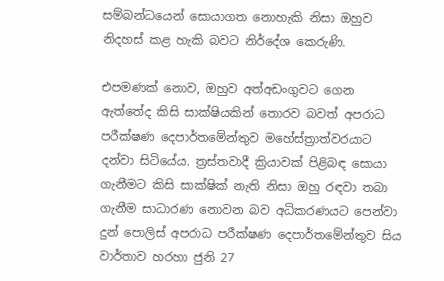සම්බන්ධයෙන් සොයාගත නොහැකි නිසා ඔහුව නිදහස් කළ හැකි බවට නිර්දේශ කෙරුණි.

එපමණක් නොව, ඔහුව අත්අඩංගුවට ගෙන ඇත්තේද කිසි සාක්ෂියකින් තොරව බවත් අපරාධ පරීක්ෂණ දෙපාර්තමේන්තුව මහේස්ත්‍රාත්වරයාට දන්වා සිටියේය. ත්‍රස්තවාදී ක්‍රියාවක් පිළිබඳ සොයා ගැනීමට කිසි සාක්ෂික් නැති නිසා ඔහු රඳවා තබා ගැනීම සාධාරණ නොවන බව අධිකරණයට පෙන්වා දුන් පොලිස් අපරාධ පරීක්ෂණ දෙපාර්තමේන්තුව සිය වාර්තාව හරහා ජුනි 27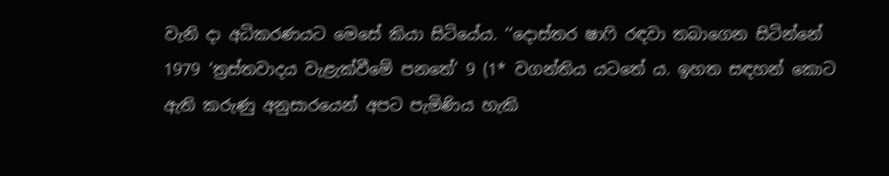වැනි දා අධිකරණයට මෙසේ කියා සිටියේය. ‘‘දොස්තර ෂාෆි රඳවා තබාගෙන සිටින්නේ 1979 ‘ත්‍රස්තවාදය වැළැක්වීමේ පනතේ’ 9 (1* වගන්තිය යටතේ ය. ඉහත සඳහන් කොට ඇති කරුණු අනුසාරයෙන් අපට පැමිණිය හැකි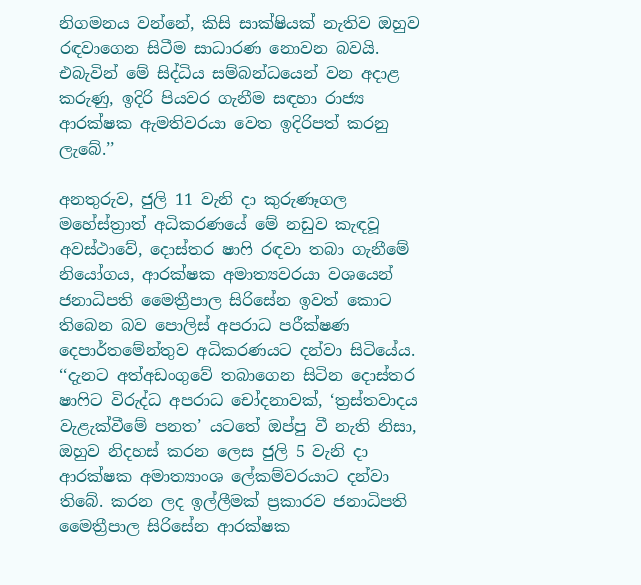නිගමනය වන්නේ, කිසි සාක්ෂියක් නැතිව ඔහුව රඳවාගෙන සිටීම සාධාරණ නොවන බවයි. එබැවින් මේ සිද්ධිය සම්බන්ධයෙන් වන අදාළ කරුණු, ඉදිරි පියවර ගැනීම සඳහා රාජ්‍ය ආරක්ෂක ඇමතිවරයා වෙත ඉදිරිපත් කරනු ලැබේ.’’

අනතුරුව, ජුලි 11 වැනි දා කුරුණෑගල මහේස්ත්‍රාත් අධිකරණයේ මේ නඩුව කැඳවූ අවස්ථාවේ, දොස්තර ෂාෆි රඳවා තබා ගැනීමේ නියෝගය, ආරක්ෂක අමාත්‍යවරයා වශයෙන් ජනාධිපති මෛත්‍රීපාල සිරිසේන ඉවත් කොට තිබෙන බව පොලිස් අපරාධ පරීක්ෂණ දෙපාර්තමේන්තුව අධිකරණයට දන්වා සිටියේය. ‘‘දැනට අත්අඩංගුවේ තබාගෙන සිටින දොස්තර ෂාෆිට විරුද්ධ අපරාධ චෝදනාවක්, ‘ත්‍රස්තවාදය වැළැක්වීමේ පනත’ යටතේ ඔප්පු වී නැති නිසා, ඔහුව නිදහස් කරන ලෙස ජුලි 5 වැනි දා ආරක්ෂක අමාත්‍යාංශ ලේකම්වරයාට දන්වා තිබේ. කරන ලද ඉල්ලීමක් ප්‍රකාරව ජනාධිපති මෛත්‍රීපාල සිරිසේන ආරක්ෂක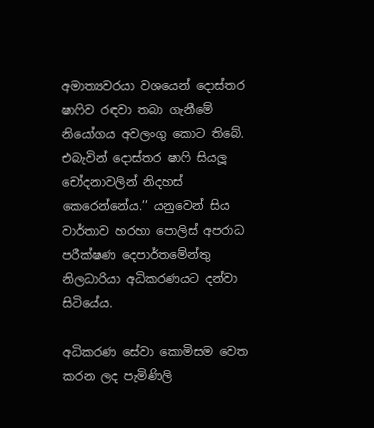අමාත්‍යවරයා වශයෙන් දොස්තර ෂාෆිව රඳවා තබා ගැනීමේ නියෝගය අවලංගු කොට තිබේ. එබැවින් දොස්තර ෂාෆි සියලූ චෝදනාවලින් නිදහස් කෙරෙන්නේය.’’ යනුවෙන් සිය වාර්තාව හරහා පොලිස් අපරාධ පරීක්ෂණ දෙපාර්තමේන්තු නිලධාරියා අධිකරණයට දන්වා සිටියේය.

අධිකරණ සේවා කොමිසම වෙත කරන ලද පැමිණිලි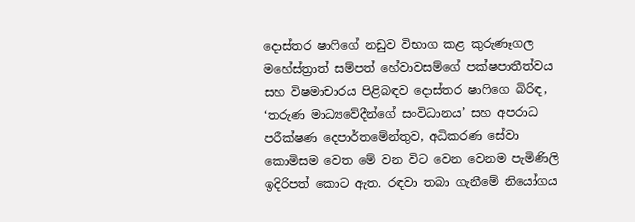දොස්තර ෂාෆිගේ නඩුව විභාග කළ කුරුණෑගල මහේස්ත්‍රාත් සම්පත් හේවාවසම්ගේ පක්ෂපාතීත්වය සහ විෂමාචාරය පිළිබඳව දොස්තර ෂාෆිගෙ බිරිඳ, ‘තරුණ මාධ්‍යවේදීන්ගේ සංවිධානය’ සහ අපරාධ පරීක්ෂණ දෙපාර්තමේන්තුව, අධිකරණ සේවා කොමිසම වෙත මේ වන විට වෙන වෙනම පැමිණිලි ඉදිරිපත් කොට ඇත. රඳවා තබා ගැනීමේ නියෝගය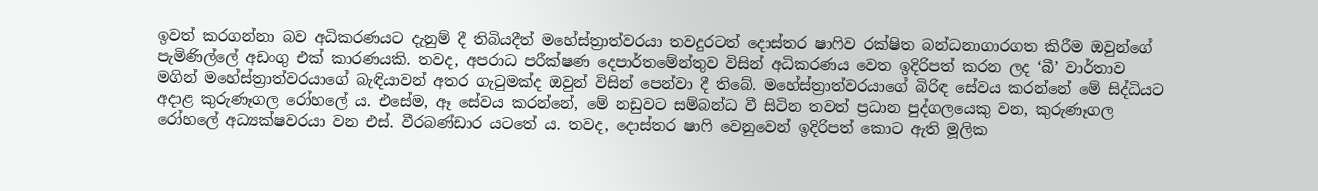ඉවත් කරගන්නා බව අධිකරණයට දැනුම් දී තිබියදීත් මහේස්ත්‍රාත්වරයා තවදුරටත් දොස්තර ෂාෆිව රක්ෂිත බන්ධනාගාරගත කිරීම ඔවුන්ගේ පැමිණිල්ලේ අඩංගු එක් කාරණයකි. තවද, අපරාධ පරීක්ෂණ දෙපාර්තමේන්තුව විසින් අධිකරණය වෙත ඉදිරිපත් කරන ලද ‘බී’ වාර්තාව මගින් මහේස්ත්‍රාත්වරයාගේ බැඳියාවන් අතර ගැටුමක්ද ඔවුන් විසින් පෙන්වා දී තිබේ. මහේස්ත්‍රාත්වරයාගේ බිරිඳ සේවය කරන්නේ මේ සිද්ධියට අදාළ කුරුණෑගල රෝහලේ ය. එසේම, ඈ සේවය කරන්නේ, මේ නඩුවට සම්බන්ධ වී සිටින තවත් ප්‍රධාන පුද්ගලයෙකු වන, කුරුණෑගල රෝහලේ අධ්‍යක්ෂවරයා වන එස්. වීරබණ්ඩාර යටතේ ය. තවද, දොස්තර ෂාෆි වෙනුවෙන් ඉදිරිපත් කොට ඇති මූලික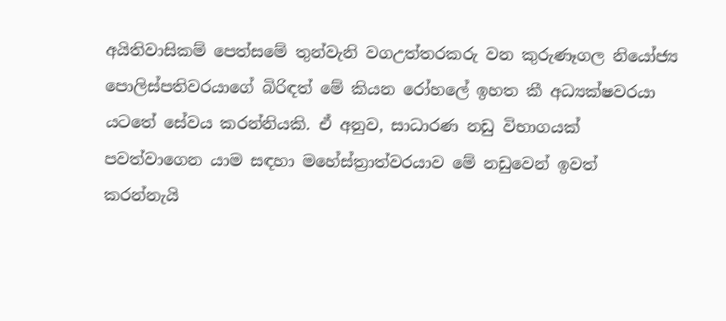අයිතිවාසිකම් පෙත්සමේ තුන්වැනි වගඋත්තරකරු වන කුරුණෑගල නියෝජ්‍ය පොලිස්පතිවරයාගේ බිරිඳත් මේ කියන රෝහලේ ඉහත කී අධ්‍යක්ෂවරයා යටතේ සේවය කරන්නියකි. ඒ අනුව, සාධාරණ නඩු විභාගයක් පවත්වාගෙන යාම සඳහා මහේස්ත්‍රාත්වරයාව මේ නඩුවෙන් ඉවත් කරන්නැයි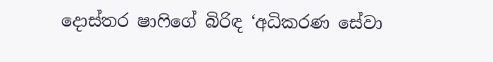දොස්තර ෂාෆිගේ බිරිඳ ‘අධිකරණ සේවා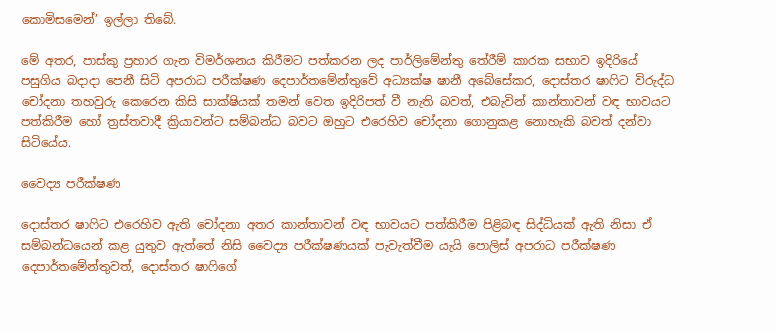කොමිසමෙන්’ ඉල්ලා තිබේ.

මේ අතර, පාස්කු ප්‍රහාර ගැන විමර්ශනය කිරීමට පත්කරන ලද පාර්ලිමේන්තු තේරීම් කාරක සභාව ඉදිරියේ පසුගිය බදාදා පෙනී සිටි අපරාධ පරීක්ෂණ දෙපාර්තමේන්තුවේ අධ්‍යක්ෂ ෂානී අබේසේකර, දොස්තර ෂාෆිට විරුද්ධ චෝදනා තහවුරු කෙරෙන කිසි සාක්ෂියක් තමන් වෙත ඉදිරිපත් වී නැති බවත්, එබැවින් කාන්තාවන් වඳ භාවයට පත්කිරීම හෝ ත්‍රස්තවාදී ක්‍රියාවන්ට සම්බන්ධ බවට ඔහුට එරෙහිව චෝදනා ගොනුකළ නොහැකි බවත් දන්වා සිටියේය.

වෛද්‍ය පරීක්ෂණ

දොස්තර ෂාෆිට එරෙහිව ඇති චෝදනා අතර කාන්තාවන් වඳ භාවයට පත්කිරීම පිළිබඳ සිද්ධියක් ඇති නිසා ඒ සම්බන්ධයෙන් කළ යුතුව ඇත්තේ නිසි වෛද්‍ය පරීක්ෂණයක් පැවැත්වීම යැයි පොලිස් අපරාධ පරීක්ෂණ දෙපාර්තමේන්තුවත්, දොස්තර ෂාෆිගේ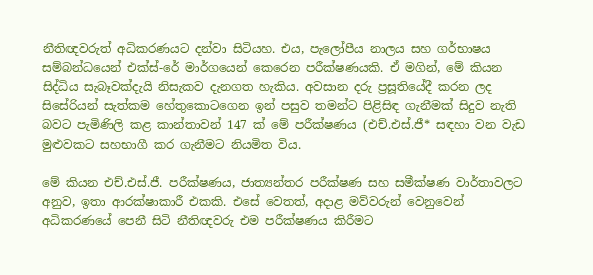නීතිඥවරුත් අධිකරණයට දන්වා සිටියහ. එය, පැලෝපීය නාලය සහ ගර්භාෂය සම්බන්ධයෙන් එක්ස්-රේ මාර්ගයෙන් කෙරෙන පරීක්ෂණයකි. ඒ මගින්, මේ කියන සිද්ධිය සැබෑවක්දැයි නිසැකව දැනගත හැකිය. අවසාන දරු ප්‍රසූතියේදී කරන ලද සිසේරියන් සැත්කම හේතුකොටගෙන ඉන් පසුව තමන්ට පිළිසිඳ ගැනීමක් සිදුව නැති බවට පැමිණිලි කළ කාන්තාවන් 147 ක් මේ පරීක්ෂණය (එච්.එස්.ජී* සඳහා වන වැඩ මුළුවකට සහභාගී කර ගැනීමට නියමිත විය.

මේ කියන එච්.එස්.ජී. පරීක්ෂණය, ජාත්‍යන්තර පරීක්ෂණ සහ සමීක්ෂණ වාර්තාවලට අනුව, ඉතා ආරක්ෂාකාරී එකකි. එසේ වෙතත්, අදාළ මව්වරුන් වෙනුවෙන් අධිකරණයේ පෙනී සිටි නීතිඥවරු එම පරීක්ෂණය කිරීමට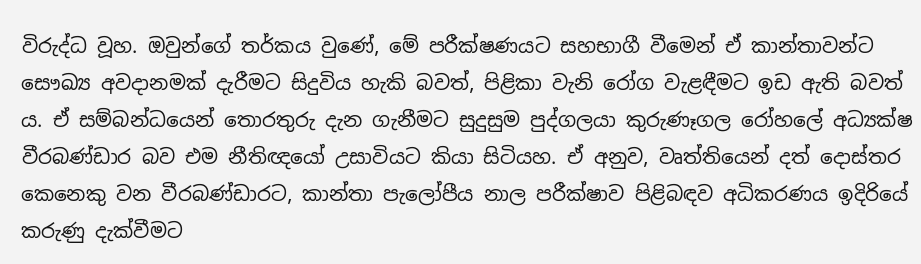විරුද්ධ වූහ. ඔවුන්ගේ තර්කය වුණේ, මේ පරීක්ෂණයට සහභාගී වීමෙන් ඒ කාන්තාවන්ට සෞඛ්‍ය අවදානමක් දැරීමට සිදුවිය හැකි බවත්, පිළිකා වැනි රෝග වැළඳීමට ඉඩ ඇති බවත් ය. ඒ සම්බන්ධයෙන් තොරතුරු දැන ගැනීමට සුදුසුම පුද්ගලයා කුරුණෑගල රෝහලේ අධ්‍යක්ෂ වීරබණ්ඩාර බව එම නීතිඥයෝ උසාවියට කියා සිටියහ. ඒ අනුව, වෘත්තියෙන් දත් දොස්තර කෙනෙකු වන වීරබණ්ඩාරට, කාන්තා පැලෝපීය නාල පරීක්ෂාව පිළිබඳව අධිකරණය ඉදිරියේ කරුණු දැක්වීමට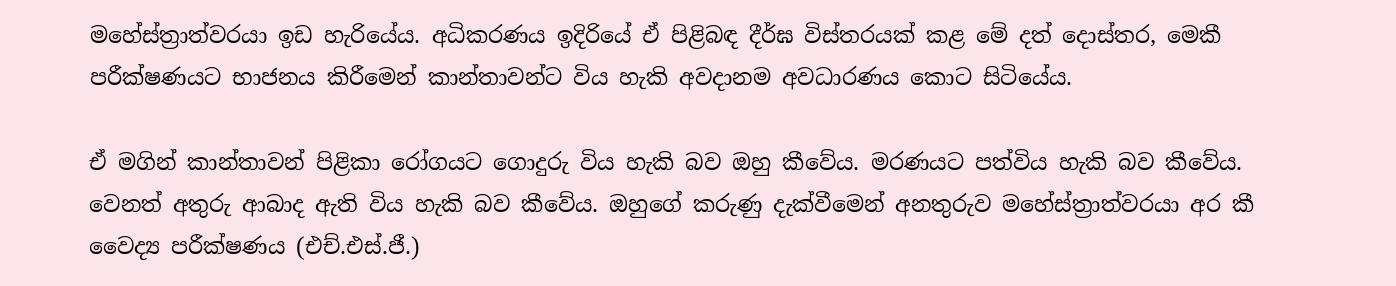මහේස්ත්‍රාත්වරයා ඉඩ හැරියේය. අධිකරණය ඉදිරියේ ඒ පිළිබඳ දීර්ඝ විස්තරයක් කළ මේ දත් දොස්තර, මෙකී පරීක්ෂණයට භාජනය කිරීමෙන් කාන්තාවන්ට විය හැකි අවදානම අවධාරණය කොට සිටියේය.

ඒ මගින් කාන්තාවන් පිළිකා රෝගයට ගොදුරු විය හැකි බව ඔහු කීවේය. මරණයට පත්විය හැකි බව කීවේය. වෙනත් අතුරු ආබාද ඇති විය හැකි බව කීවේය. ඔහුගේ කරුණු දැක්වීමෙන් අනතුරුව මහේස්ත්‍රාත්වරයා අර කී වෛද්‍ය පරීක්ෂණය (එච්.එස්.ජී.)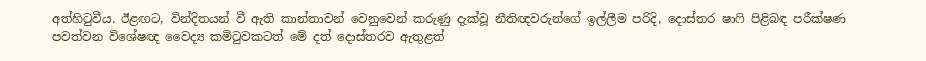අත්හිටුවීය. ඊළඟට, වින්දිතයන් වී ඇති කාන්තාවන් වෙනුවෙන් කරුණු දැක්වූ නීතිඥවරුන්ගේ ඉල්ලීම පරිදි, දොස්තර ෂාෆි පිළිබඳ පරීක්ෂණ පවත්වන විශේෂඥ වෛද්‍ය කමිටුවකටත් මේ දත් දොස්තරව ඇතුළත්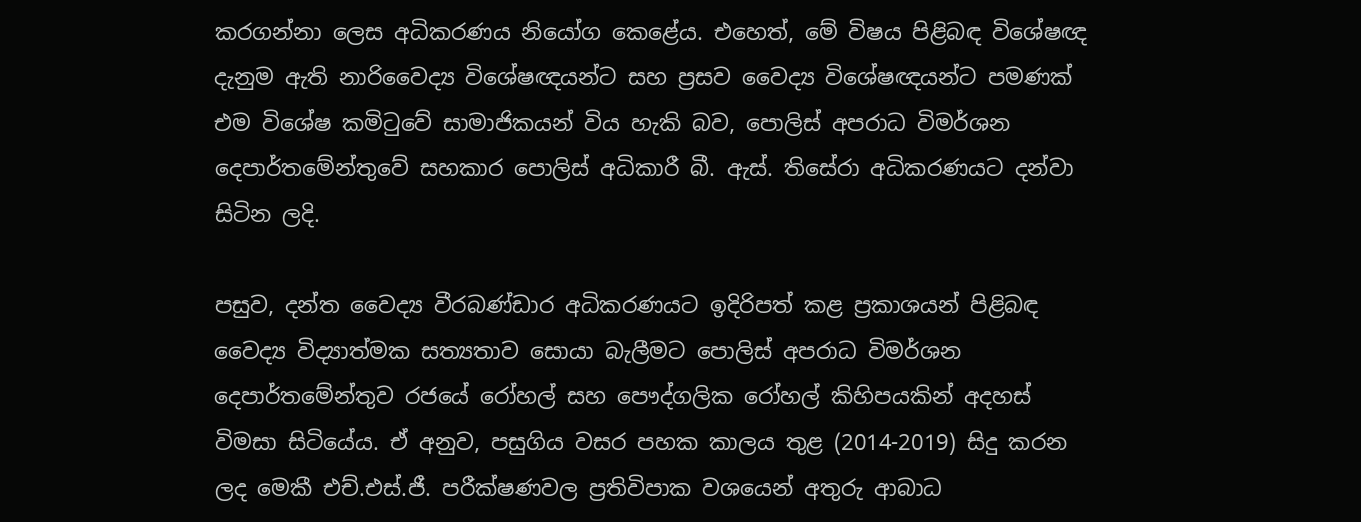කරගන්නා ලෙස අධිකරණය නියෝග කෙළේය. එහෙත්, මේ විෂය පිළිබඳ විශේෂඥ දැනුම ඇති නාරිවෛද්‍ය විශේෂඥයන්ට සහ ප්‍රසව වෛද්‍ය විශේෂඥයන්ට පමණක් එම විශේෂ කමිටුවේ සාමාජිකයන් විය හැකි බව, පොලිස් අපරාධ විමර්ශන දෙපාර්තමේන්තුවේ සහකාර පොලිස් අධිකාරී බී. ඇස්. තිසේරා අධිකරණයට දන්වා සිටින ලදි.

පසුව, දන්ත වෛද්‍ය වීරබණ්ඩාර අධිකරණයට ඉදිරිපත් කළ ප්‍රකාශයන් පිළිබඳ වෛද්‍ය විද්‍යාත්මක සත්‍යතාව සොයා බැලීමට පොලිස් අපරාධ විමර්ශන දෙපාර්තමේන්තුව රජයේ රෝහල් සහ පෞද්ගලික රෝහල් කිහිපයකින් අදහස් විමසා සිටියේය. ඒ අනුව, පසුගිය වසර පහක කාලය තුළ (2014-2019) සිදු කරන ලද මෙකී එච්.එස්.ජී. පරීක්ෂණවල ප්‍රතිවිපාක වශයෙන් අතුරු ආබාධ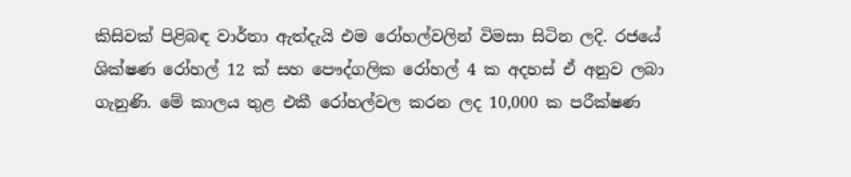කිසිවක් පිළිබඳ වාර්තා ඇත්දැයි එම රෝහල්වලින් විමසා සිටින ලදි. රජයේ ශික්ෂණ රෝහල් 12 ක් සහ පෞද්ගලික රෝහල් 4 ක අදහස් ඒ අනුව ලබා ගැනුණි. මේ කාලය තුළ එකී රෝහල්වල කරන ලද 10,000 ක පරීක්ෂණ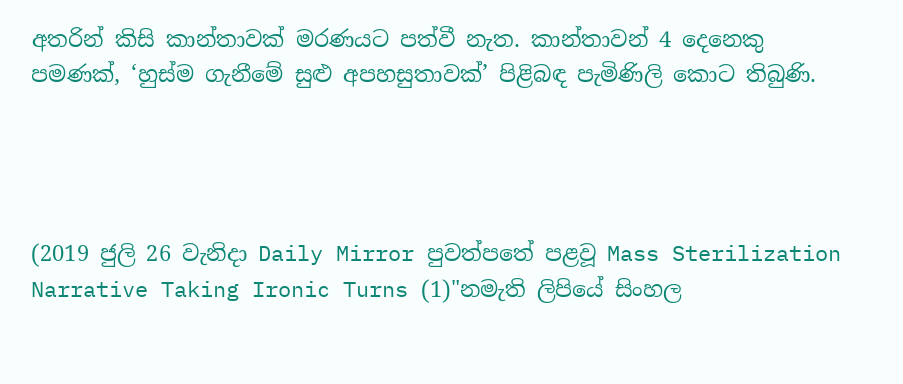අතරින් කිසි කාන්තාවක් මරණයට පත්වී නැත. කාන්තාවන් 4 දෙනෙකු පමණක්, ‘හුස්ම ගැනීමේ සුළු අපහසුතාවක්’ පිළිබඳ පැමිණිලි කොට තිබුණි.




(2019 ජුලි 26 වැනිදා Daily Mirror පුවත්පතේ පළවූ Mass Sterilization Narrative Taking Ironic Turns (1)"නමැති ලිපියේ සිංහල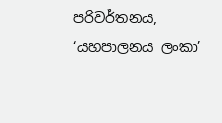පරිවර්තනය, ‘යහපාලනය ලංකා’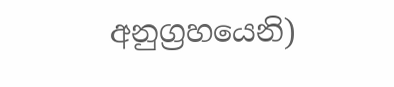අනුග්‍රහයෙනි)